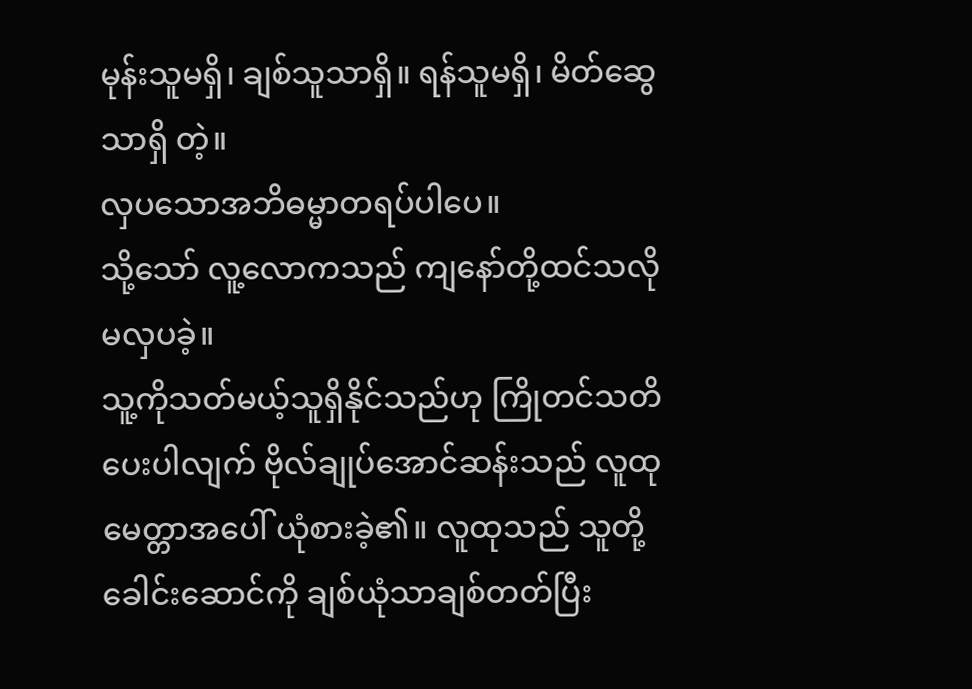မုန်းသူမရှိ၊ ချစ်သူသာရှိ။ ရန်သူမရှိ၊ မိတ်ဆွေသာရှိ တဲ့။
လှပသောအဘိဓမ္မာတရပ်ပါပေ။
သို့သော် လူ့လောကသည် ကျနော်တို့ထင်သလို မလှပခဲ့။
သူ့ကိုသတ်မယ့်သူရှိနိုင်သည်ဟု ကြိုတင်သတိပေးပါလျက် ဗိုလ်ချုပ်အောင်ဆန်းသည် လူထုမေတ္တာအပေါ် ယုံစားခဲ့၏။ လူထုသည် သူတို့ခေါင်းဆောင်ကို ချစ်ယုံသာချစ်တတ်ပြီး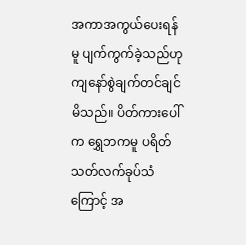အကာအကွယ်ပေးရန်မူ ပျက်ကွက်ခဲ့သည်ဟု ကျနော်စွဲချက်တင်ချင်မိသည်။ ပိတ်ကားပေါ်က ရွှေဘကမူ ပရိတ်သတ်လက်ခုပ်သံကြောင့် အ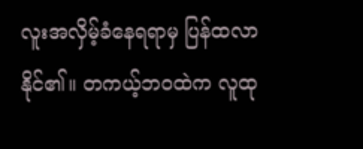လူးအလှိမ့်ခံနေရရာမှ ပြန်ထလာနိုင်၏။ တကယ့်ဘဝထဲက လူထု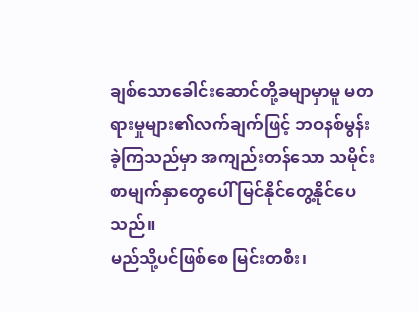ချစ်သောခေါင်းဆောင်တို့ခမျာမှာမူ မတရားမှုများ၏လက်ချက်ဖြင့် ဘဝနစ်မွန်းခဲ့ကြသည်မှာ အကျည်းတန်သော သမိုင်းစာမျက်နှာတွေပေါ် မြင်နိုင်တွေ့နိုင်ပေသည်။
မည်သို့ပင်ဖြစ်စေ မြင်းတစီး၊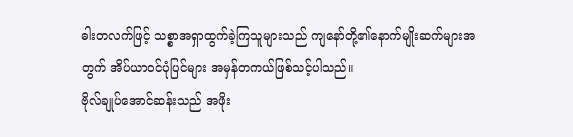ဓါးတလက်ဖြင့် သစ္စာအရှာထွက်ခဲ့ကြသူများသည် ကျနော်တို့၏နောက်မျိုးဆက်များအတွက် အိပ်ယာဝင်ပုံပြင်များ အမှန်တကယ်ဖြစ်သင့်ပါသည်။
ဗိုလ်ချုပ်အောင်ဆန်းသည် အဖိုး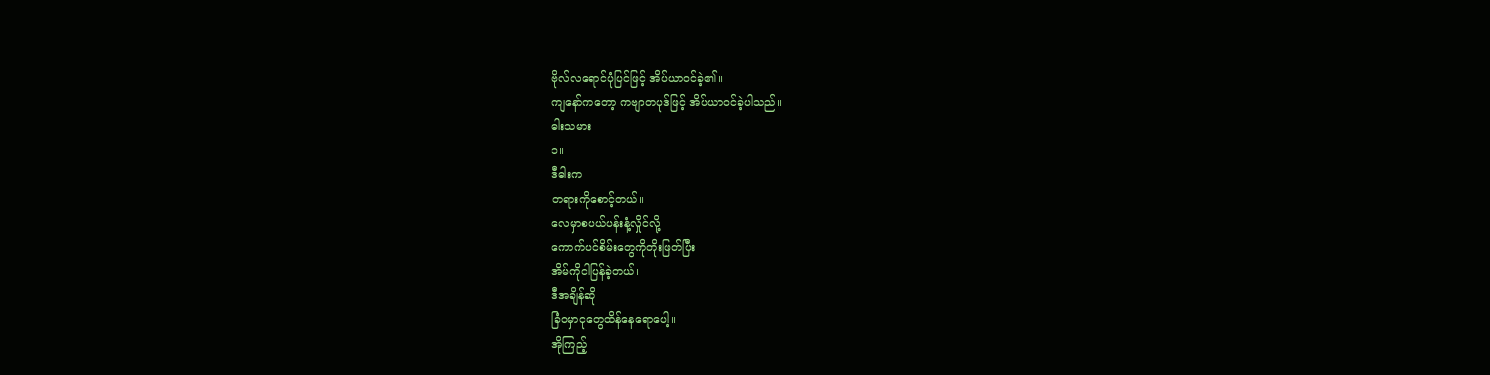ဗိုလ်လရောင်ပုံပြင်ဖြင့် အိပ်ယာဝင်ခဲ့၏။
ကျနော်ကတော့ ကဗျာတပုဒ်ဖြင့် အိပ်ယာဝင်ခဲ့ပါသည်။
ဓါးသမား
၁။
ဒီဓါးက
တရားကိုစောင့်တယ်။
လေမှာစပယ်ပန်းနံ့လှိုင်လို့
ကောက်ပင်စိမ်းတွေကိုတိုးဖြတ်ပြီး
အိမ်ကိုငါပြန်ခဲ့တယ်၊
ဒီအချိန်ဆို
ခြံဝမှာငုတွေထိန်နေရောပေါ့။
အိုကြည့်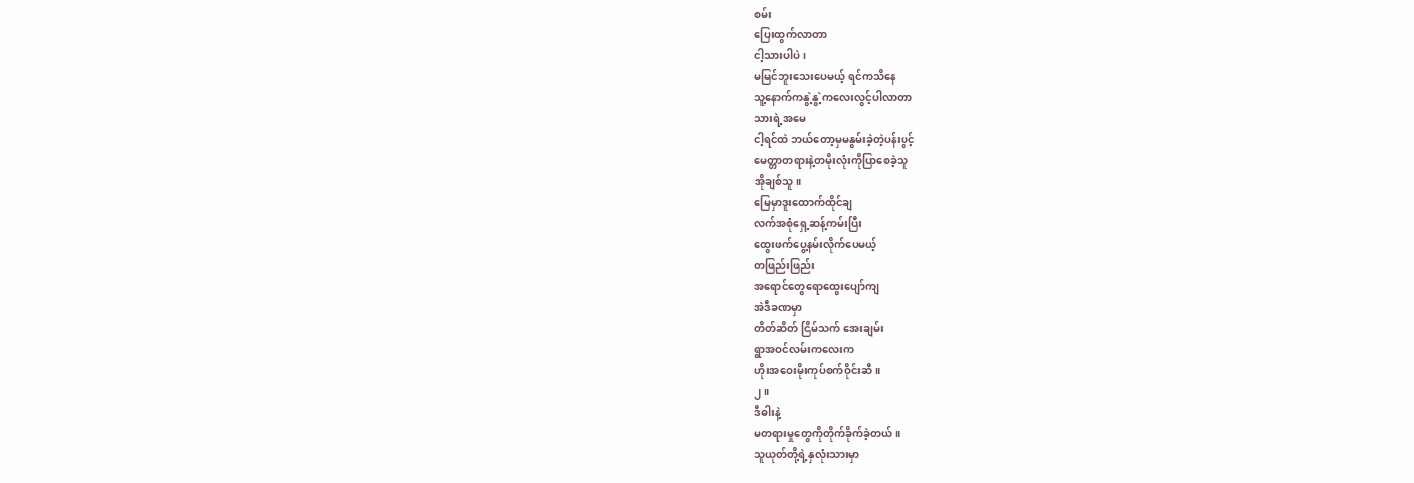စမ်း
ပြေးထွက်လာတာ
ငါ့သားပါပဲ၊
မမြင်ဘူးသေးပေမယ့် ရင်ကသိနေ
သူ့နောက်ကနွဲ့နွဲ့ကလေးလွင့်ပါလာတာ
သားရဲ့အမေ
ငါ့ရင်ထဲ ဘယ်တော့မှမနွမ်းခဲ့တဲ့ပန်းပွင့်
မေတ္တာတရားနဲ့တမိုးလုံးကိုပြာစေခဲ့သူ
အိုချစ်သူ။
မြေမှာဒူးထောက်ထိုင်ချ
လက်အစုံရှေ့ဆန့်ကမ်းပြီး
ထွေးဖက်ပွေ့နမ်းလိုက်ပေမယ့်
တဖြည်းဖြည်း
အရောင်တွေရောထွေးပျော်ကျ
အဲဒီခဏမှာ
တိတ်ဆိတ် ငြိမ်သက် အေးချမ်း
ရွာအဝင်လမ်းကလေးက
ဟိုးအဝေးမိုးကုပ်စက်ဝိုင်းဆီ။
၂။
ဒီဓါးနဲ့
မတရားမှုတွေကိုတိုက်ခိုက်ခဲ့တယ်။
သူယုတ်တို့ရဲ့နှလုံးသားမှာ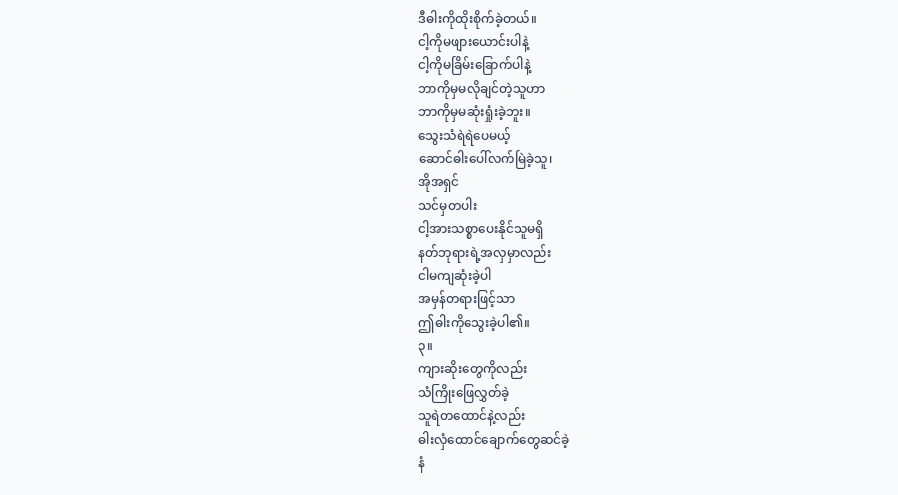ဒီဓါးကိုထိုးစိုက်ခဲ့တယ်။
ငါ့ကိုမဖျားယောင်းပါနဲ့
ငါ့ကိုမခြိမ်းခြောက်ပါနဲ့
ဘာကိုမှမလိုချင်တဲ့သူဟာ
ဘာကိုမှမဆုံးရှုံးခဲ့ဘူး။
သွေးသံရဲရဲပေမယ့်
ဆောင်ဓါးပေါ်လက်မြဲခဲ့သူ၊
အိုအရှင်
သင်မှတပါး
ငါ့အားသစ္စာပေးနိုင်သူမရှိ
နတ်ဘုရားရဲ့အလှမှာလည်း
ငါမကျဆုံးခဲ့ပါ
အမှန်တရားဖြင့်သာ
ဤဓါးကိုသွေးခဲ့ပါ၏။
၃။
ကျားဆိုးတွေကိုလည်း
သံကြိုးဖြေလွှတ်ခဲ့
သူရဲတထောင်နဲ့လည်း
ဓါးလှံထောင်ချောက်တွေဆင်ခဲ့
နံ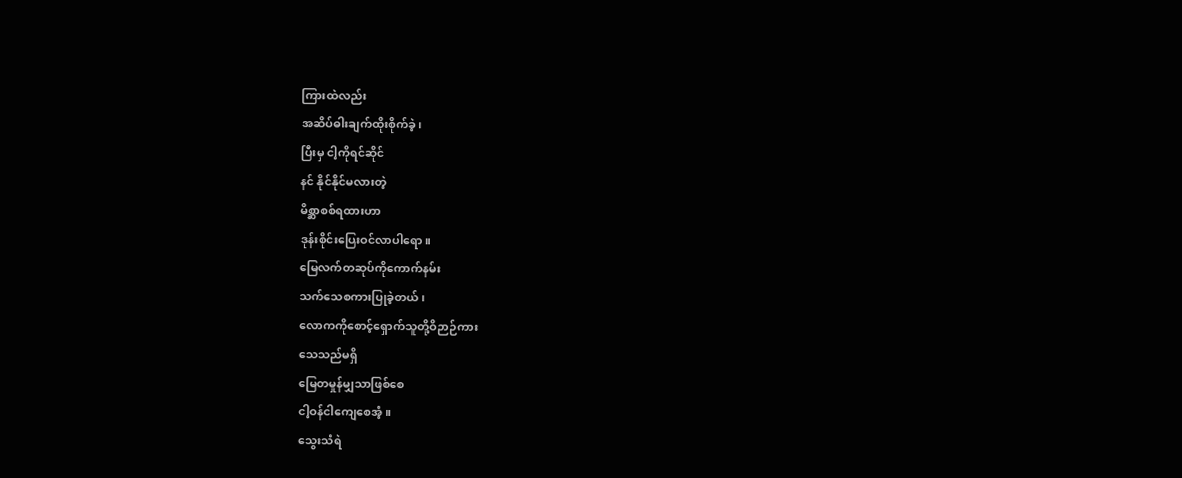ကြားထဲလည်း
အဆိပ်ဓါးချက်ထိုးစိုက်ခဲ့၊
ပြီးမှ ငါ့ကိုရင်ဆိုင်
နင် နိုင်နိုင်မလားတဲ့
မိစ္ဆာစစ်ရထားဟာ
ဒုန်းစိုင်းပြေးဝင်လာပါရော။
မြေလက်တဆုပ်ကိုကောက်နမ်း
သက်သေစကားပြုခဲ့တယ်၊
လောကကိုစောင့်ရှောက်သူတို့ဝိဉာဉ်ကား
သေသည်မရှိ
မြေတမှုန်မျှသာဖြစ်စေ
ငါ့ဝန်ငါကျေစေအံ့။
သွေးသံရဲ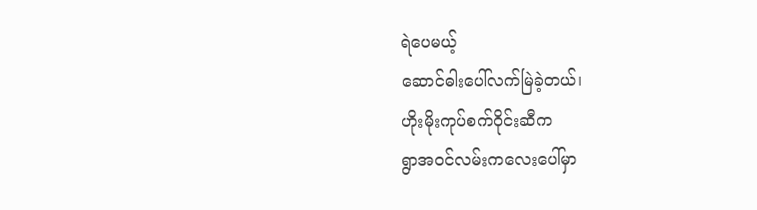ရဲပေမယ့်
ဆောင်ဓါးပေါ်လက်မြဲခဲ့တယ်၊
ဟိုးမိုးကုပ်စက်ဝိုင်းဆီက
ရွာအဝင်လမ်းကလေးပေါ်မှာ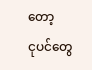တော့
ငုပင်တွေ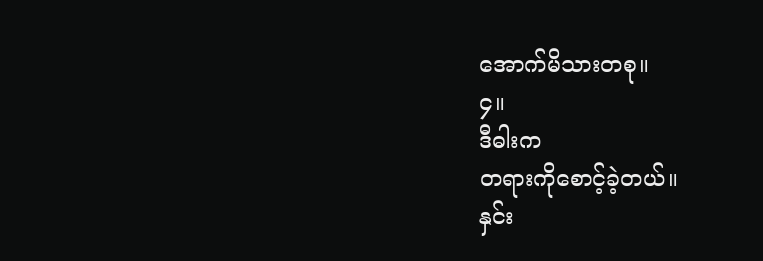အောက်မိသားတစု။
၄။
ဒီဓါးက
တရားကိုစောင့်ခဲ့တယ်။
နှင်း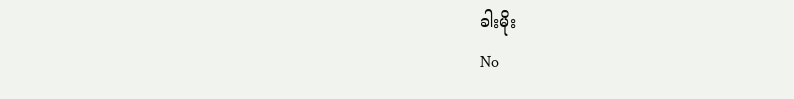ခါးမိုး
No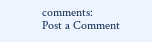comments:
Post a Comment